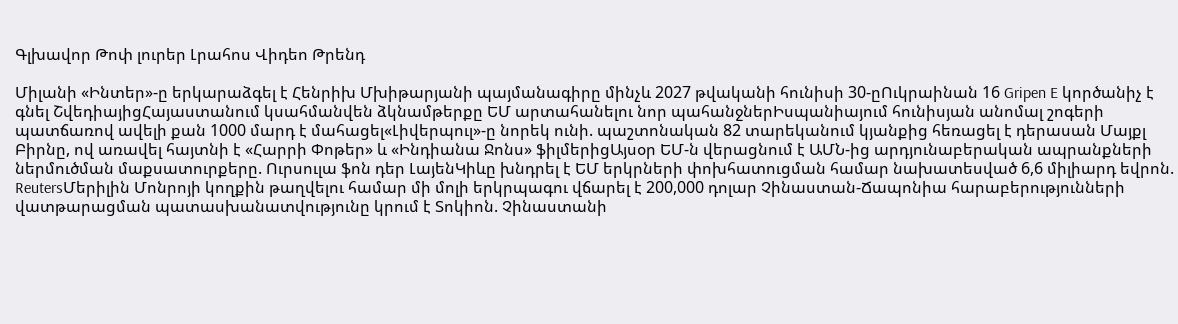Գլխավոր Թոփ լուրեր Լրահոս Վիդեո Թրենդ

Միլանի «Ինտեր»-ը երկարաձգել է Հենրիխ Մխիթարյանի պայմանագիրը մինչև 2027 թվականի հունիսի 30-ըՈւկրաինան 16 Gripen E կործանիչ է գնել ՇվեդիայիցՀայաստանում կսահմանվեն ձկնամթերքը ԵՄ արտահանելու նոր պահանջներԻսպանիայում հունիսյան անոմալ շոգերի պատճառով ավելի քան 1000 մարդ է մահացել«Լիվերպուլ»-ը նորեկ ունի. պաշտոնական 82 տարեկանում կյանքից հեռացել է դերասան Մայքլ Բիրնը, ով առավել հայտնի է «Հարրի Փոթեր» և «Ինդիանա Ջոնս» ֆիլմերիցԱյսօր ԵՄ-ն վերացնում է ԱՄՆ-ից արդյունաբերական ապրանքների ներմուծման մաքսատուրքերը. Ուրսուլա ֆոն դեր ԼայենԿիևը խնդրել է ԵՄ երկրների փոխհատուցման համար նախատեսված 6,6 միլիարդ եվրոն. ReutersՄերիլին Մոնրոյի կողքին թաղվելու համար մի մոլի երկրպագու վճարել է 200,000 դոլար Չինաստան-Ճապոնիա հարաբերությունների վատթարացման պատասխանատվությունը կրում է Տոկիոն. Չինաստանի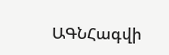ԱԳՆՀագվի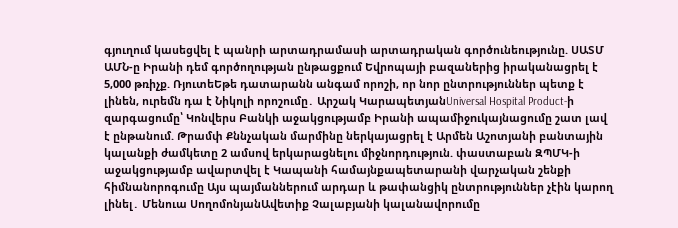գյուղում կասեցվել է պանրի արտադրամասի արտադրական գործունեությունը. ՍԱՏՄ ԱՄՆ-ը Իրանի դեմ գործողության ընթացքում Եվրոպայի բազաներից իրականացրել է 5,000 թռիչք. ՌյուտեԵթե դատարանն անգամ որոշի, որ նոր ընտրություններ պետք է լինեն, ուրեմն դա է Նիկոլի որոշումը․ Արշակ ԿարապետյանUniversal Hospital Product-ի զարգացումը՝ Կոնվերս Բանկի աջակցությամբ Իրանի ապամիջnւկայնացումը շատ լավ է ընթանում. Թրամփ Քննչական մարմինը ներկայացրել է Արմեն Աշոտյանի բանտային կալանքի ժամկետը 2 ամսով երկարացնելու միջնորդություն. փաստաբան ԶՊՄԿ-ի աջակցությամբ ավարտվել է Կապանի համայնքապետարանի վարչական շենքի հիմնանորոգումը Այս պայմաններում արդար և թափանցիկ ընտրություններ չէին կարող լինել․ Մենուա ՍողոմոնյանԱվետիք Չալաբյանի կալանավորումը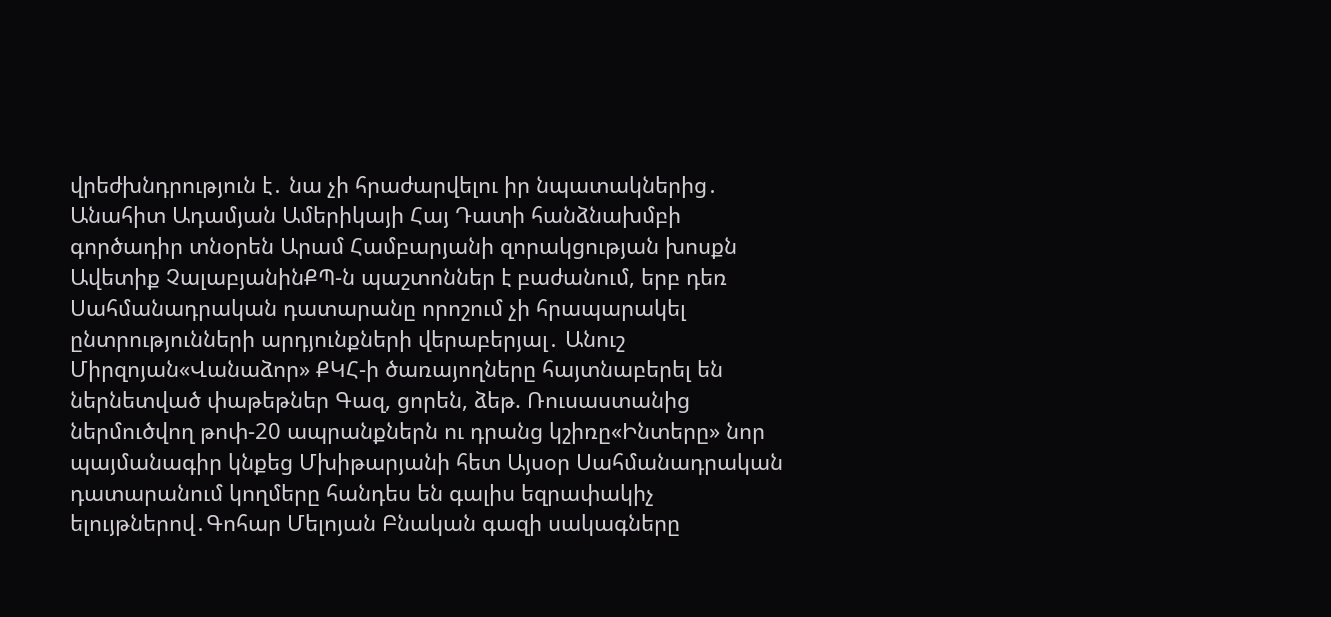վրեժխնդրություն է․ նա չի հրաժարվելու իր նպատակներից․ Անահիտ Ադամյան Ամերիկայի Հայ Դատի հանձնախմբի գործադիր տնօրեն Արամ Համբարյանի զորակցության խոսքն Ավետիք ՉալաբյանինՔՊ-ն պաշտոններ է բաժանում, երբ դեռ Սահմանադրական դատարանը որոշում չի հրապարակել ընտրությունների արդյունքների վերաբերյալ․ Անուշ Միրզոյան«Վանաձոր» ՔԿՀ-ի ծառայողները հայտնաբերել են ներնետված փաթեթներ Գազ, ցորեն, ձեթ. Ռուսաստանից ներմուծվող թոփ-20 ապրանքներն ու դրանց կշիռը«Ինտերը» նոր պայմանագիր կնքեց Մխիթարյանի հետ Այսօր Սահմանադրական դատարանում կողմերը հանդես են գալիս եզրափակիչ ելույթներով․Գոհար Մելոյան Բնական գազի սակագները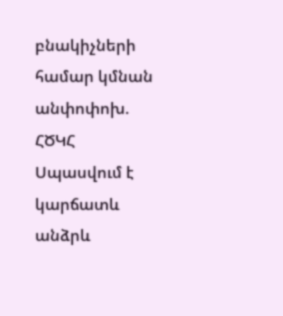բնակիչների համար կմնան անփոփոխ. ՀԾԿՀ Սպասվում է կարճատև անձրև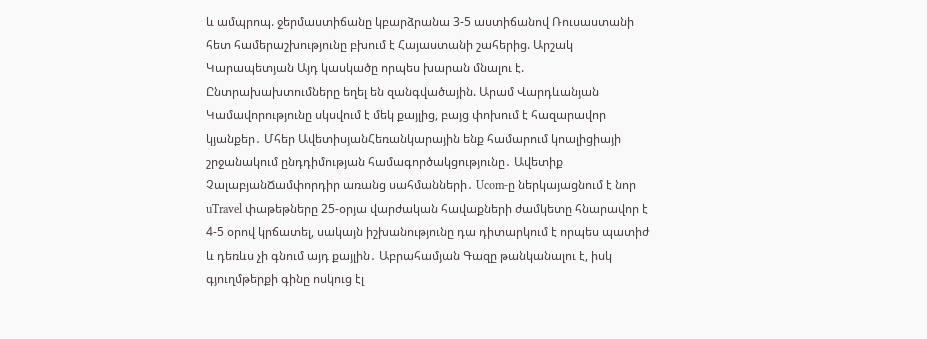և ամպրոպ. ջերմաստիճանը կբարձրանա 3-5 աստիճանով Ռուսաստանի հետ համերաշխությունը բխում է Հայաստանի շահերից. Արշակ Կարապետյան Այդ կասկածը որպես խարան մնալու է. Ընտրախախտումները եղել են զանգվածային. Արամ Վարդևանյան Կամավորությունը սկսվում է մեկ քայլից, բայց փոխում է հազարավոր կյանքեր․ Մհեր ԱվետիսյանՀեռանկարային ենք համարում կոալիցիայի շրջանակում ընդդիմության համագործակցությունը․ Ավետիք ՉալաբյանՃամփորդիր առանց սահմանների․ Ucom-ը ներկայացնում է նոր uTravel փաթեթները 25-օրյա վարժական հավաքների ժամկետը հնարավոր է 4-5 օրով կրճատել, սակայն իշխանությունը դա դիտարկում է որպես պատիժ և դեռևս չի գնում այդ քայլին․ Աբրահամյան Գազը թանկանալու է, իսկ գյուղմթերքի գինը ոսկուց էլ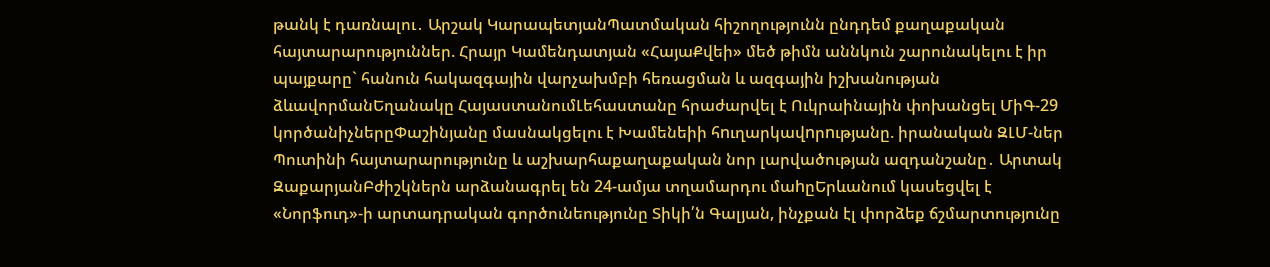թանկ է դառնալու․ Արշակ ԿարապետյանՊատմական հիշողությունն ընդդեմ քաղաքական հայտարարություններ. Հրայր Կամենդատյան «ՀայաՔվեի» մեծ թիմն աննկուն շարունակելու է իր պայքարը` հանուն հակազգային վարչախմբի հեռացման և ազգային իշխանության ձևավորմանԵղանակը ՀայաստանումԼեհաստանը հրաժարվել է Ուկրաինային փոխանցել ՄիԳ-29 կործանիչներըՓաշինյանը մասնակցելու է Խամենեիի հnւղարկավnրnւթյանը. իրանական ԶԼՄ-ներ Պուտինի հայտարարությունը և աշխարհաքաղաքական նոր լարվածության ազդանշանը․ Արտակ ԶաքարյանԲժիշկներն արձանագրել են 24-ամյա տղամարդու մաhըԵրևանում կասեցվել է «Նորֆուդ»-ի արտադրական գործունեությունը Տիկի՛ն Գալյան, ինչքան էլ փորձեք ճշմարտությունը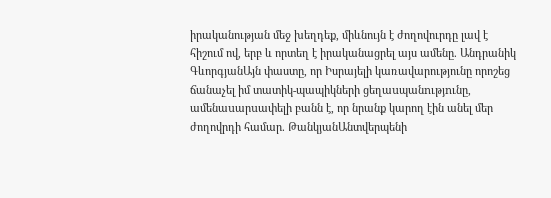իրականության մեջ խեղդեք, միևնույն է ժողովուրդը լավ է հիշում ով, երբ և որտեղ է իրականացրել այս ամենը. Անդրանիկ ԳևորգյանԱյն փաստը, որ Իսրայելի կառավարությունը որոշեց ճանաչել իմ տատիկ-պապիկների ցեղաuպանnւթյnւնը, ամենաuարuափելի բանն է, որ նրանք կարող էին անել մեր ժողովրդի համար. ԹանկյանԱնտվերպենի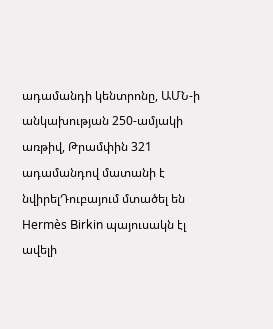ադամանդի կենտրոնը, ԱՄՆ-ի անկախության 250-ամյակի առթիվ, Թրամփին 321 ադամանդով մատանի է նվիրելԴուբայում մտածել են Hermès Birkin պայուսակն էլ ավելի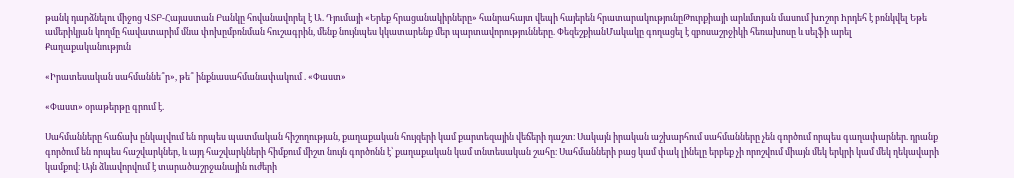թանկ դարձնելու միջոց ՎՏԲ-Հայաստան Բանկը հովանավորել է Ա. Դյումայի «Երեք հրացանակիրները» հանրահայտ վեպի հայերեն հրատարակությունըԹուրքիայի արևմտյան մասում խnշոր hրդեհ է բռնկվել Եթե ամերիկյան կողմը հավատարիմ մնա փոխըմբռնման հուշագրին, մենք նույնպես կկատարենք մեր պարտավորությունները. ՓեզեշքիանՄակակը գողացել է զբոսաշրջիկի հեռախոսը և սելֆի արել
Քաղաքականություն

«Իրատեսական սահմաննե՞ր», թե՞ ինքնասահմանափակում . «Փաստ»

«Փաստ» օրաթերթը գրում է.

Սահմանները հաճախ ընկալվում են որպես պատմական հիշողության, քաղաքական հույզերի կամ քարտեզային վեճերի դաշտ։ Սակայն իրական աշխարհում սահմանները չեն գործում որպես գաղափարներ. դրանք գործում են որպես հաշվարկներ, և այդ հաշվարկների հիմքում միշտ նույն գործոնն է՝ քաղաքական կամ տնտեսական շահը։ Սահմանների բաց կամ փակ լինելը երբեք չի որոշվում միայն մեկ երկրի կամ մեկ ղեկավարի կամքով։ Այն ձևավորվում է տարածաշրջանային ուժերի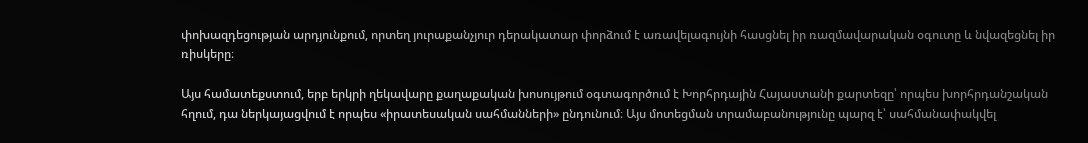փոխազդեցության արդյունքում, որտեղ յուրաքանչյուր դերակատար փորձում է առավելագույնի հասցնել իր ռազմավարական օգուտը և նվազեցնել իր ռիսկերը։

Այս համատեքստում, երբ երկրի ղեկավարը քաղաքական խոսույթում օգտագործում է Խորհրդային Հայաստանի քարտեզը՝ որպես խորհրդանշական հղում, դա ներկայացվում է որպես «իրատեսական սահմանների» ընդունում։ Այս մոտեցման տրամաբանությունը պարզ է՝ սահմանափակվել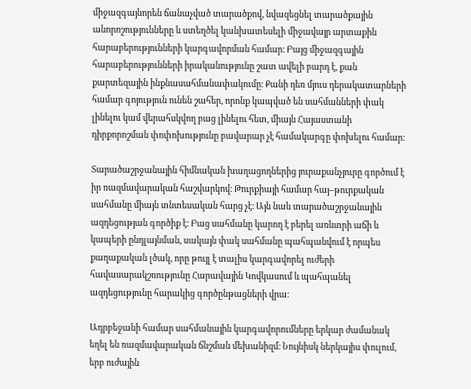միջազգայնորեն ճանաչված տարածքով, նվազեցնել տարածքային անորոշությունները և ստեղծել կանխատեսելի միջավայր արտաքին հարաբերությունների կարգավորման համար։ Բայց միջազգային հարաբերությունների իրականությունը շատ ավելի բարդ է, քան քարտեզային ինքնասահմանափակումը։ Քանի դեռ մյուս դերակատարների համար գոյություն ունեն շահեր, որոնք կապված են սահմանների փակ լինելու կամ վերահսկվող բաց լինելու հետ, միայն Հայաստանի դիրքորոշման փոփոխությունը բավարար չէ համակարգը փոխելու համար։

Տարածաշրջանային հիմնական խաղացողներից յուրաքանչյուրը գործում է իր ռազմավարական հաշվարկով։ Թուրքիայի համար հայ–թուրքական սահմանը միայն տնտեսական հարց չէ։ Այն նաև տարածաշրջանային ազդեցության գործիք է։ Բաց սահմանը կարող է բերել առևտրի աճի և կապերի ընդլայնման, սակայն փակ սահմանը պահպանվում է որպես քաղաքական լծակ, որը թույլ է տալիս կարգավորել ուժերի հավասարակշռությունը Հարավային Կովկասում և պահպանել ազդեցությունը հարակից գործընթացների վրա։

Ադրբեջանի համար սահմանային կարգավորումները երկար ժամանակ եղել են ռազմավարական ճնշման մեխանիզմ։ Նույնիսկ ներկայիս փուլում, երբ ուժային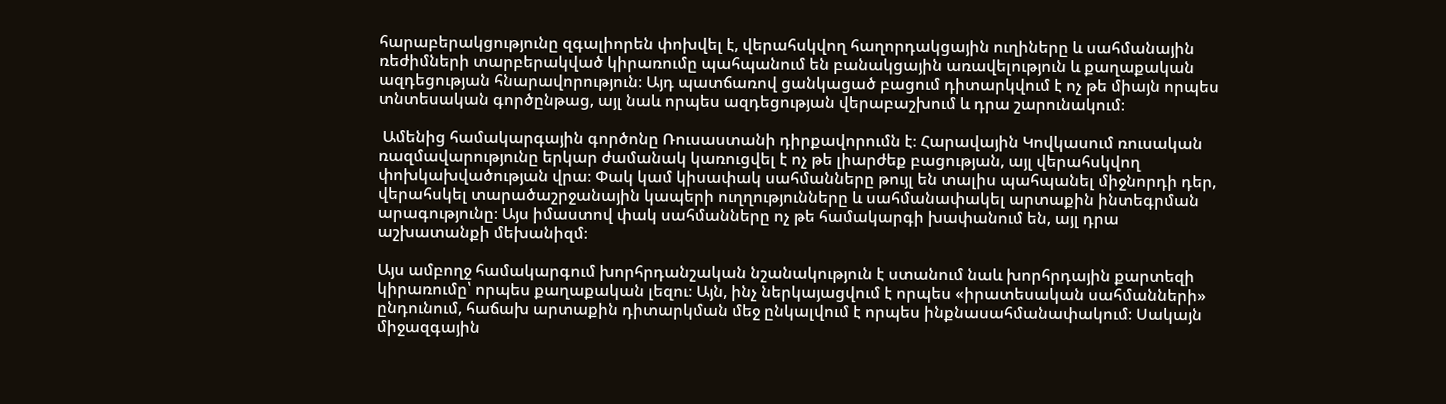հարաբերակցությունը զգալիորեն փոխվել է, վերահսկվող հաղորդակցային ուղիները և սահմանային ռեժիմների տարբերակված կիրառումը պահպանում են բանակցային առավելություն և քաղաքական ազդեցության հնարավորություն։ Այդ պատճառով ցանկացած բացում դիտարկվում է ոչ թե միայն որպես տնտեսական գործընթաց, այլ նաև որպես ազդեցության վերաբաշխում և դրա շարունակում։

 Ամենից համակարգային գործոնը Ռուսաստանի դիրքավորումն է։ Հարավային Կովկասում ռուսական ռազմավարությունը երկար ժամանակ կառուցվել է ոչ թե լիարժեք բացության, այլ վերահսկվող փոխկախվածության վրա։ Փակ կամ կիսափակ սահմանները թույլ են տալիս պահպանել միջնորդի դեր, վերահսկել տարածաշրջանային կապերի ուղղությունները և սահմանափակել արտաքին ինտեգրման արագությունը։ Այս իմաստով փակ սահմանները ոչ թե համակարգի խափանում են, այլ դրա աշխատանքի մեխանիզմ։

Այս ամբողջ համակարգում խորհրդանշական նշանակություն է ստանում նաև խորհրդային քարտեզի կիրառումը՝ որպես քաղաքական լեզու։ Այն, ինչ ներկայացվում է որպես «իրատեսական սահմանների» ընդունում, հաճախ արտաքին դիտարկման մեջ ընկալվում է որպես ինքնասահմանափակում։ Սակայն միջազգային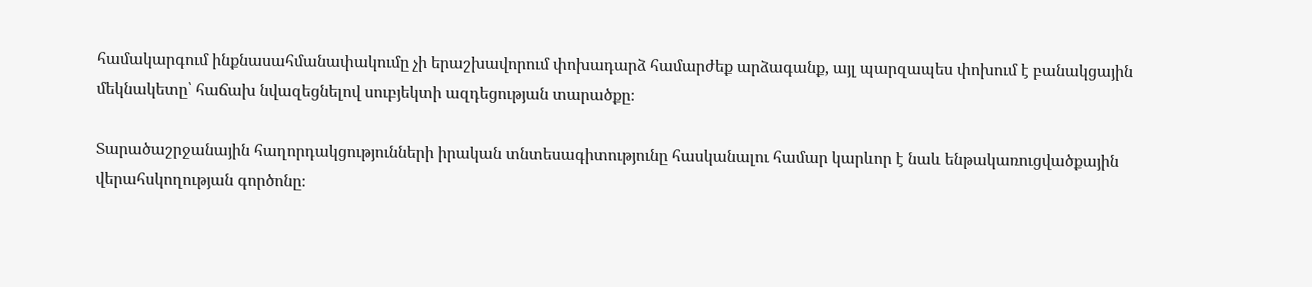համակարգում ինքնասահմանափակումը չի երաշխավորում փոխադարձ համարժեք արձագանք, այլ պարզապես փոխում է բանակցային մեկնակետը՝ հաճախ նվազեցնելով սուբյեկտի ազդեցության տարածքը։

Տարածաշրջանային հաղորդակցությունների իրական տնտեսագիտությունը հասկանալու համար կարևոր է նաև ենթակառուցվածքային վերահսկողության գործոնը։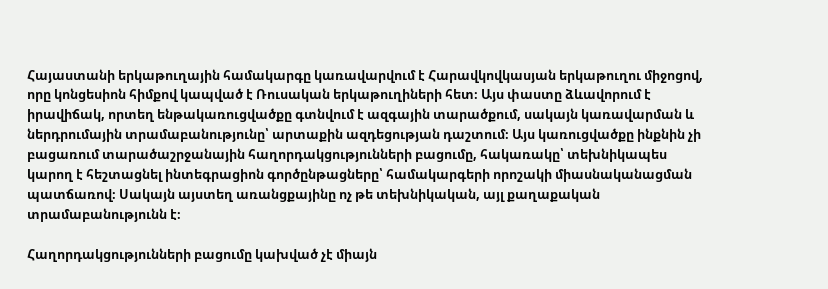Հայաստանի երկաթուղային համակարգը կառավարվում է Հարավկովկասյան երկաթուղու միջոցով, որը կոնցեսիոն հիմքով կապված է Ռուսական երկաթուղիների հետ։ Այս փաստը ձևավորում է իրավիճակ, որտեղ ենթակառուցվածքը գտնվում է ազգային տարածքում, սակայն կառավարման և ներդրումային տրամաբանությունը՝ արտաքին ազդեցության դաշտում։ Այս կառուցվածքը ինքնին չի բացառում տարածաշրջանային հաղորդակցությունների բացումը, հակառակը՝ տեխնիկապես կարող է հեշտացնել ինտեգրացիոն գործընթացները՝ համակարգերի որոշակի միասնականացման պատճառով։ Սակայն այստեղ առանցքայինը ոչ թե տեխնիկական, այլ քաղաքական տրամաբանությունն է։

Հաղորդակցությունների բացումը կախված չէ միայն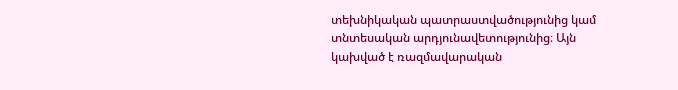տեխնիկական պատրաստվածությունից կամ տնտեսական արդյունավետությունից։ Այն կախված է ռազմավարական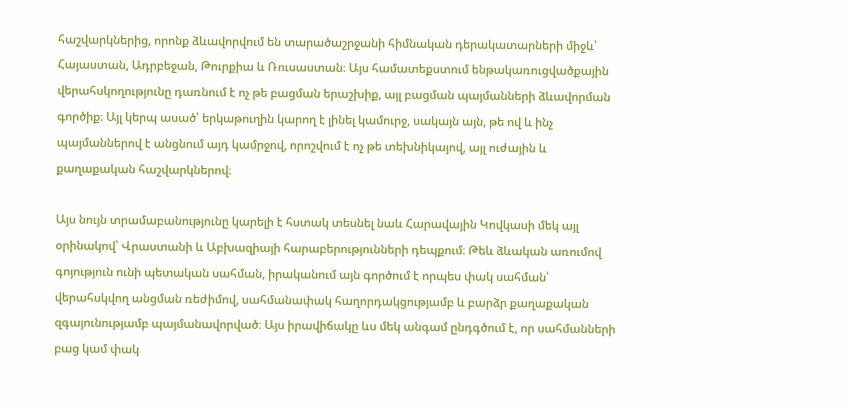հաշվարկներից, որոնք ձևավորվում են տարածաշրջանի հիմնական դերակատարների միջև՝ Հայաստան, Ադրբեջան, Թուրքիա և Ռուսաստան։ Այս համատեքստում ենթակառուցվածքային վերահսկողությունը դառնում է ոչ թե բացման երաշխիք, այլ բացման պայմանների ձևավորման գործիք։ Այլ կերպ ասած՝ երկաթուղին կարող է լինել կամուրջ, սակայն այն, թե ով և ինչ պայմաններով է անցնում այդ կամրջով, որոշվում է ոչ թե տեխնիկայով, այլ ուժային և քաղաքական հաշվարկներով։

Այս նույն տրամաբանությունը կարելի է հստակ տեսնել նաև Հարավային Կովկասի մեկ այլ օրինակով՝ Վրաստանի և Աբխազիայի հարաբերությունների դեպքում։ Թեև ձևական առումով գոյություն ունի պետական սահման, իրականում այն գործում է որպես փակ սահման՝ վերահսկվող անցման ռեժիմով, սահմանափակ հաղորդակցությամբ և բարձր քաղաքական զգայունությամբ պայմանավորված։ Այս իրավիճակը ևս մեկ անգամ ընդգծում է, որ սահմանների բաց կամ փակ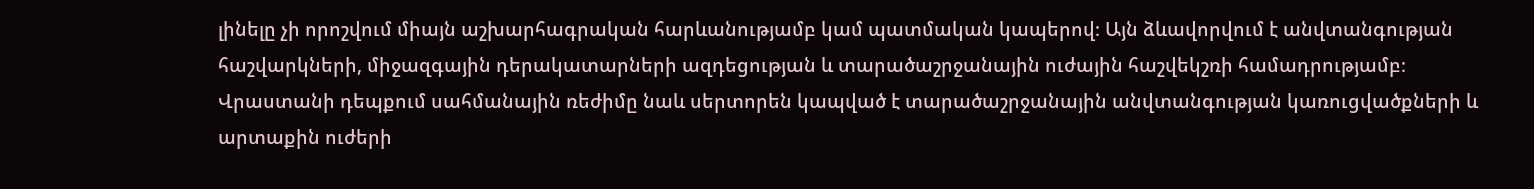լինելը չի որոշվում միայն աշխարհագրական հարևանությամբ կամ պատմական կապերով։ Այն ձևավորվում է անվտանգության հաշվարկների, միջազգային դերակատարների ազդեցության և տարածաշրջանային ուժային հաշվեկշռի համադրությամբ։ Վրաստանի դեպքում սահմանային ռեժիմը նաև սերտորեն կապված է տարածաշրջանային անվտանգության կառուցվածքների և արտաքին ուժերի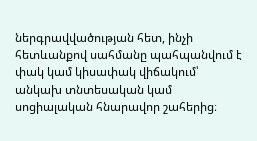ներգրավվածության հետ, ինչի հետևանքով սահմանը պահպանվում է փակ կամ կիսափակ վիճակում՝ անկախ տնտեսական կամ սոցիալական հնարավոր շահերից։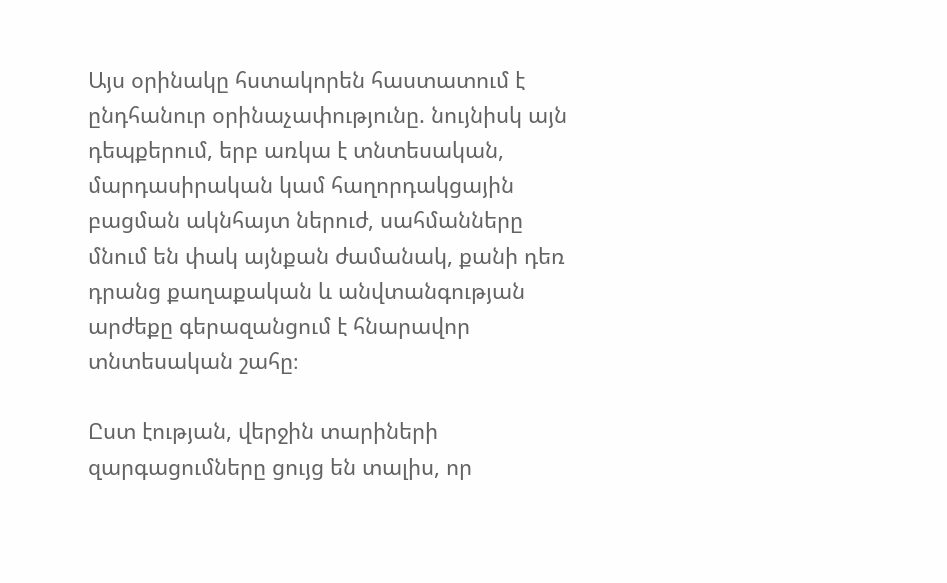Այս օրինակը հստակորեն հաստատում է ընդհանուր օրինաչափությունը. նույնիսկ այն դեպքերում, երբ առկա է տնտեսական, մարդասիրական կամ հաղորդակցային բացման ակնհայտ ներուժ, սահմանները մնում են փակ այնքան ժամանակ, քանի դեռ դրանց քաղաքական և անվտանգության արժեքը գերազանցում է հնարավոր տնտեսական շահը։

Ըստ էության, վերջին տարիների զարգացումները ցույց են տալիս, որ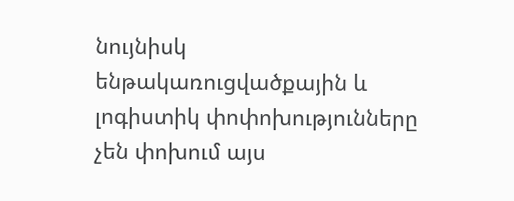նույնիսկ ենթակառուցվածքային և լոգիստիկ փոփոխությունները չեն փոխում այս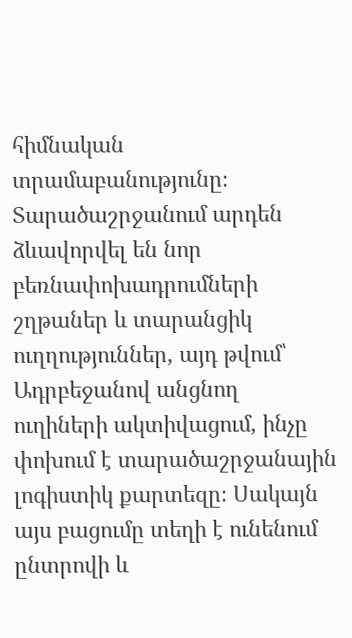հիմնական տրամաբանությունը։ Տարածաշրջանում արդեն ձևավորվել են նոր բեռնափոխադրումների շղթաներ և տարանցիկ ուղղություններ, այդ թվում՝ Ադրբեջանով անցնող ուղիների ակտիվացում, ինչը փոխում է տարածաշրջանային լոգիստիկ քարտեզը։ Սակայն այս բացումը տեղի է ունենում ընտրովի և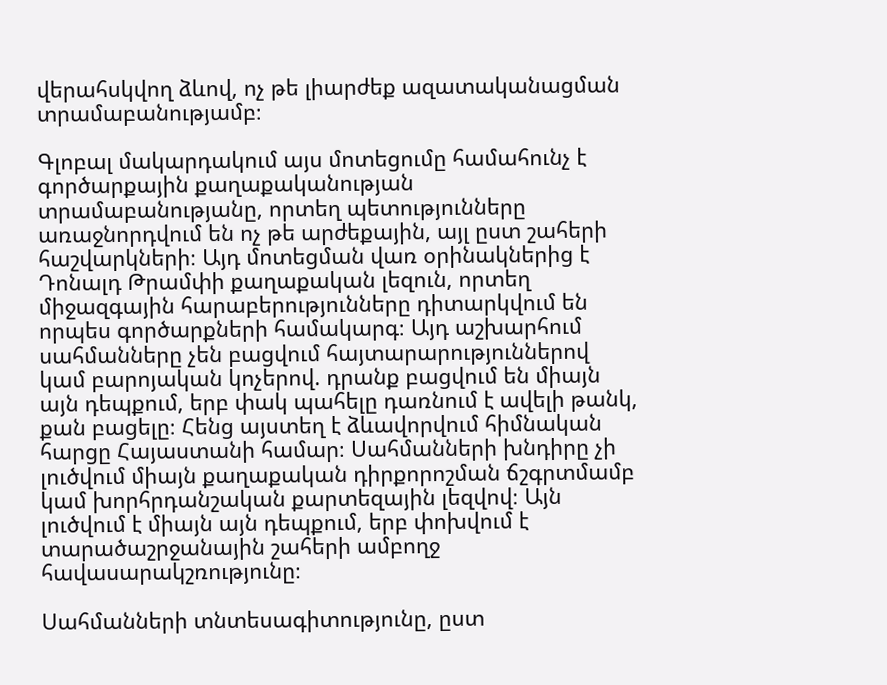վերահսկվող ձևով, ոչ թե լիարժեք ազատականացման տրամաբանությամբ։

Գլոբալ մակարդակում այս մոտեցումը համահունչ է գործարքային քաղաքականության տրամաբանությանը, որտեղ պետությունները առաջնորդվում են ոչ թե արժեքային, այլ ըստ շահերի հաշվարկների։ Այդ մոտեցման վառ օրինակներից է Դոնալդ Թրամփի քաղաքական լեզուն, որտեղ միջազգային հարաբերությունները դիտարկվում են որպես գործարքների համակարգ։ Այդ աշխարհում սահմանները չեն բացվում հայտարարություններով կամ բարոյական կոչերով. դրանք բացվում են միայն այն դեպքում, երբ փակ պահելը դառնում է ավելի թանկ, քան բացելը։ Հենց այստեղ է ձևավորվում հիմնական հարցը Հայաստանի համար։ Սահմանների խնդիրը չի լուծվում միայն քաղաքական դիրքորոշման ճշգրտմամբ կամ խորհրդանշական քարտեզային լեզվով։ Այն լուծվում է միայն այն դեպքում, երբ փոխվում է տարածաշրջանային շահերի ամբողջ հավասարակշռությունը։

Սահմանների տնտեսագիտությունը, ըստ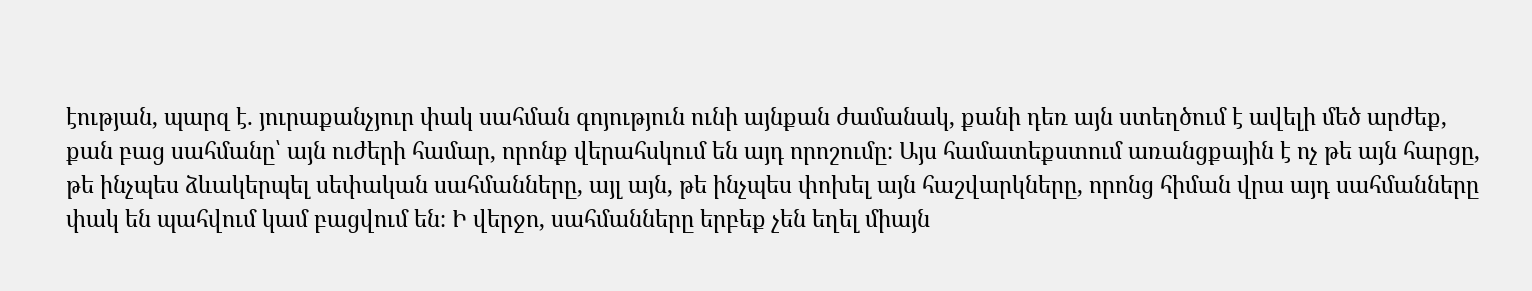էության, պարզ է. յուրաքանչյուր փակ սահման գոյություն ունի այնքան ժամանակ, քանի դեռ այն ստեղծում է ավելի մեծ արժեք, քան բաց սահմանը՝ այն ուժերի համար, որոնք վերահսկում են այդ որոշումը։ Այս համատեքստում առանցքային է ոչ թե այն հարցը, թե ինչպես ձևակերպել սեփական սահմանները, այլ այն, թե ինչպես փոխել այն հաշվարկները, որոնց հիման վրա այդ սահմանները փակ են պահվում կամ բացվում են։ Ի վերջո, սահմանները երբեք չեն եղել միայն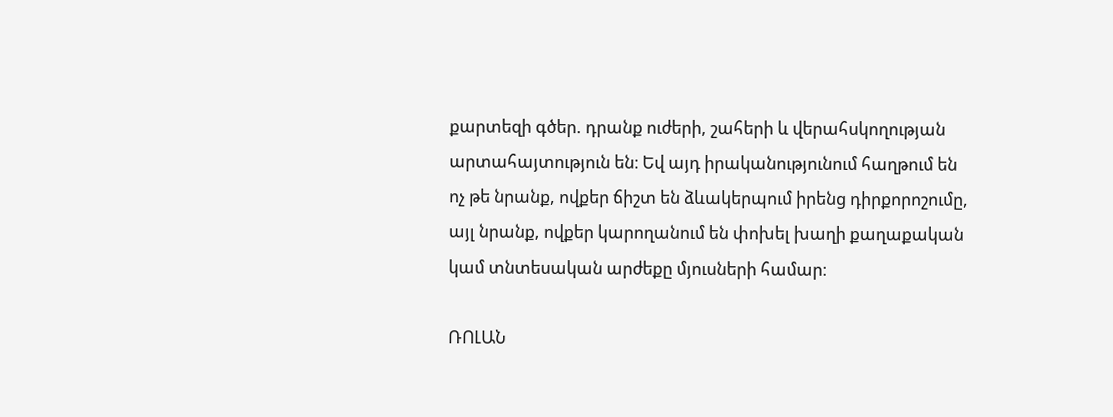քարտեզի գծեր. դրանք ուժերի, շահերի և վերահսկողության արտահայտություն են։ Եվ այդ իրականությունում հաղթում են ոչ թե նրանք, ովքեր ճիշտ են ձևակերպում իրենց դիրքորոշումը, այլ նրանք, ովքեր կարողանում են փոխել խաղի քաղաքական կամ տնտեսական արժեքը մյուսների համար։

ՌՈԼԱՆ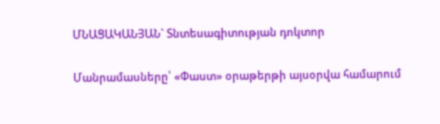ՄՆԱՑԱԿԱՆՅԱՆ` Տնտեսագիտության դոկտոր

Մանրամասները՝ «Փաստ» օրաթերթի այսօրվա համարում